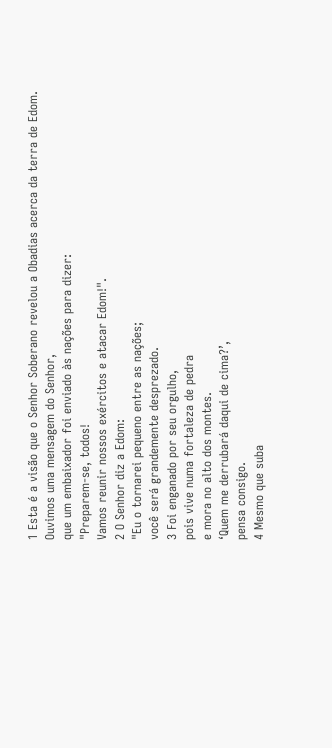1 Esta é a visão que o Senhor Soberano revelou a Obadias acerca da terra de Edom.
Ouvimos uma mensagem do Senhor,
que um embaixador foi enviado às nações para dizer:
"Preparem-se, todos!
Vamos reunir nossos exércitos e atacar Edom!".
2 O Senhor diz a Edom:
"Eu o tornarei pequeno entre as nações;
você será grandemente desprezado.
3 Foi enganado por seu orgulho,
pois vive numa fortaleza de pedra
e mora no alto dos montes.
‘Quem me derrubará daqui de cima?’,
pensa consigo.
4 Mesmo que suba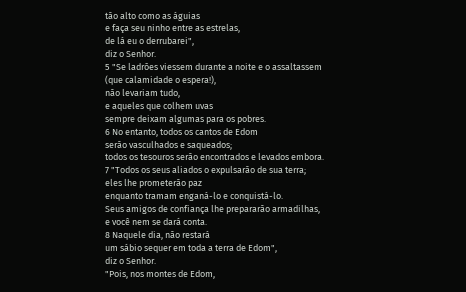tão alto como as águias
e faça seu ninho entre as estrelas,
de lá eu o derrubarei",
diz o Senhor.
5 "Se ladrões viessem durante a noite e o assaltassem
(que calamidade o espera!),
não levariam tudo,
e aqueles que colhem uvas
sempre deixam algumas para os pobres.
6 No entanto, todos os cantos de Edom
serão vasculhados e saqueados;
todos os tesouros serão encontrados e levados embora.
7 "Todos os seus aliados o expulsarão de sua terra;
eles lhe prometerão paz
enquanto tramam enganá-lo e conquistá-lo.
Seus amigos de confiança lhe prepararão armadilhas,
e você nem se dará conta.
8 Naquele dia, não restará
um sábio sequer em toda a terra de Edom",
diz o Senhor.
"Pois, nos montes de Edom,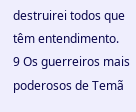destruirei todos que têm entendimento.
9 Os guerreiros mais poderosos de Temã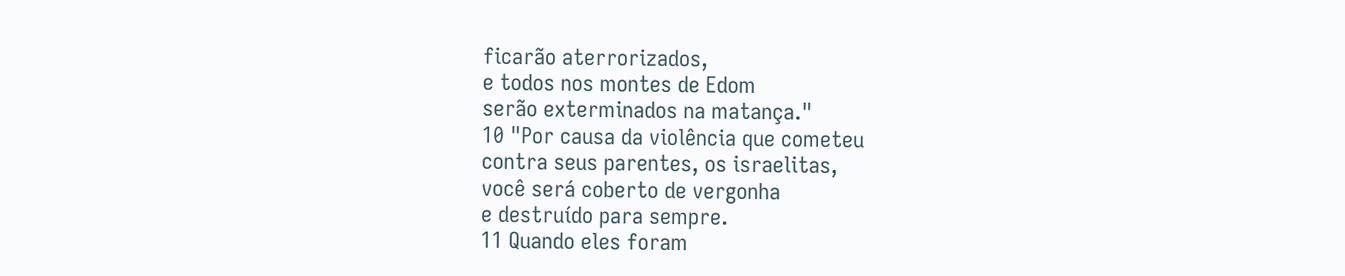ficarão aterrorizados,
e todos nos montes de Edom
serão exterminados na matança."
10 "Por causa da violência que cometeu
contra seus parentes, os israelitas,
você será coberto de vergonha
e destruído para sempre.
11 Quando eles foram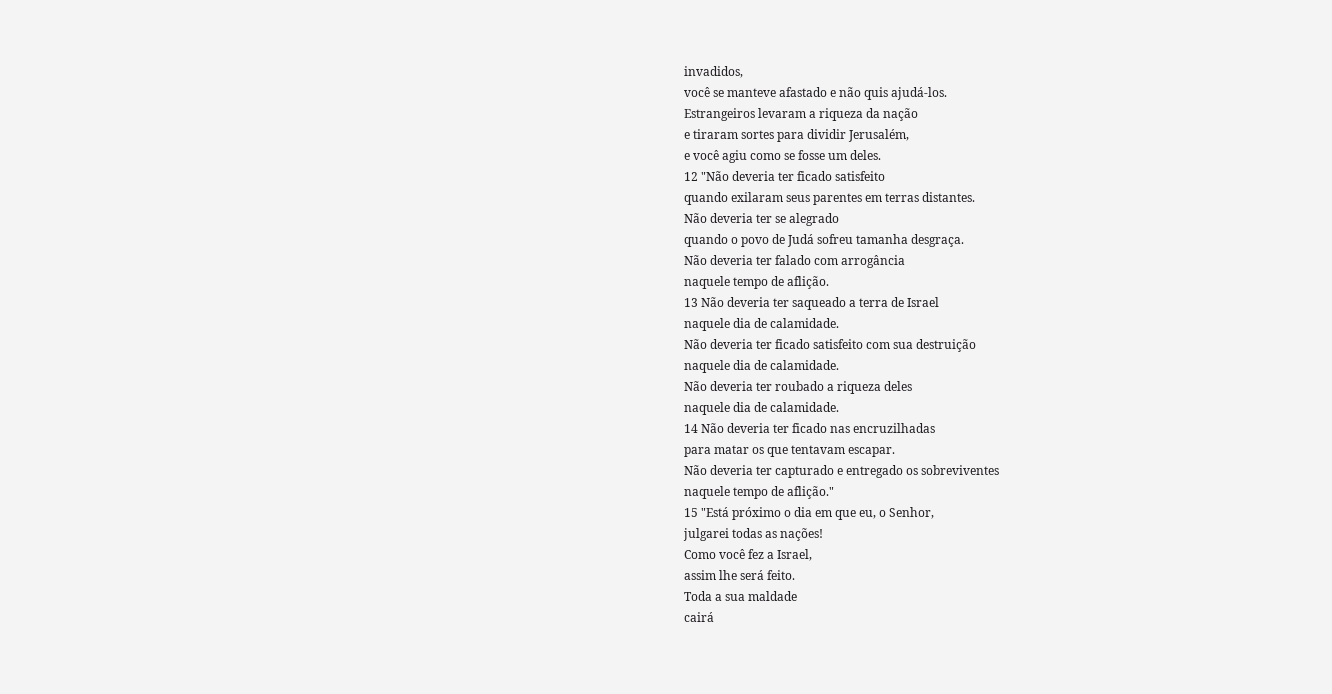invadidos,
você se manteve afastado e não quis ajudá-los.
Estrangeiros levaram a riqueza da nação
e tiraram sortes para dividir Jerusalém,
e você agiu como se fosse um deles.
12 "Não deveria ter ficado satisfeito
quando exilaram seus parentes em terras distantes.
Não deveria ter se alegrado
quando o povo de Judá sofreu tamanha desgraça.
Não deveria ter falado com arrogância
naquele tempo de aflição.
13 Não deveria ter saqueado a terra de Israel
naquele dia de calamidade.
Não deveria ter ficado satisfeito com sua destruição
naquele dia de calamidade.
Não deveria ter roubado a riqueza deles
naquele dia de calamidade.
14 Não deveria ter ficado nas encruzilhadas
para matar os que tentavam escapar.
Não deveria ter capturado e entregado os sobreviventes
naquele tempo de aflição."
15 "Está próximo o dia em que eu, o Senhor,
julgarei todas as nações!
Como você fez a Israel,
assim lhe será feito.
Toda a sua maldade
cairá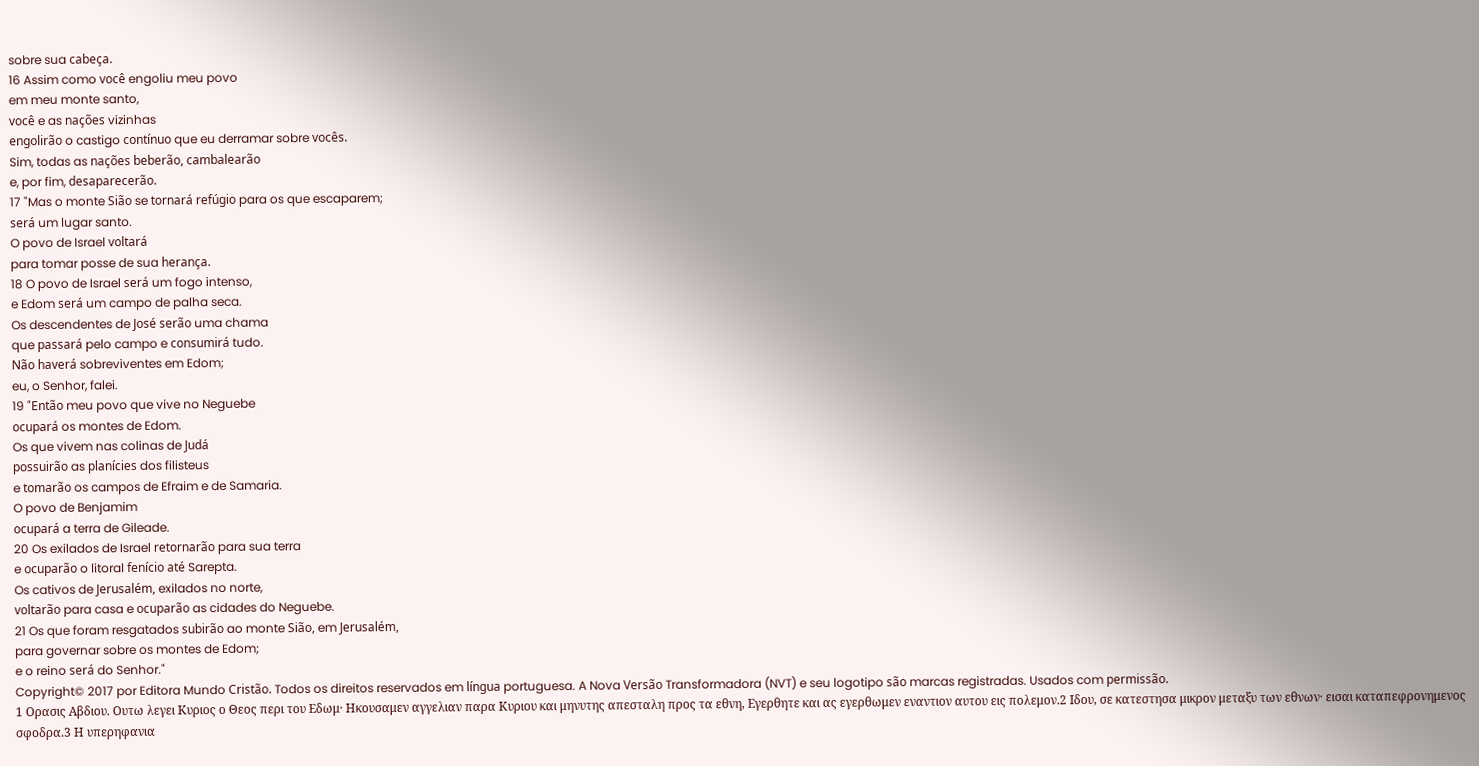sobre sua cabeça.
16 Assim como você engoliu meu povo
em meu monte santo,
você e as nações vizinhas
engolirão o castigo contínuo que eu derramar sobre vocês.
Sim, todas as nações beberão, cambalearão
e, por fim, desaparecerão.
17 "Mas o monte Sião se tornará refúgio para os que escaparem;
será um lugar santo.
O povo de Israel voltará
para tomar posse de sua herança.
18 O povo de Israel será um fogo intenso,
e Edom será um campo de palha seca.
Os descendentes de José serão uma chama
que passará pelo campo e consumirá tudo.
Não haverá sobreviventes em Edom;
eu, o Senhor, falei.
19 "Então meu povo que vive no Neguebe
ocupará os montes de Edom.
Os que vivem nas colinas de Judá
possuirão as planícies dos filisteus
e tomarão os campos de Efraim e de Samaria.
O povo de Benjamim
ocupará a terra de Gileade.
20 Os exilados de Israel retornarão para sua terra
e ocuparão o litoral fenício até Sarepta.
Os cativos de Jerusalém, exilados no norte,
voltarão para casa e ocuparão as cidades do Neguebe.
21 Os que foram resgatados subirão ao monte Sião, em Jerusalém,
para governar sobre os montes de Edom;
e o reino será do Senhor."
Copyright© 2017 por Editora Mundo Cristão. Todos os direitos reservados em língua portuguesa. A Nova Versão Transformadora (NVT) e seu logotipo são marcas registradas. Usados com permissão.
1 Ορασις Αβδιου. Ουτω λεγει Κυριος ο Θεος περι του Εδωμ· Ηκουσαμεν αγγελιαν παρα Κυριου και μηνυτης απεσταλη προς τα εθνη, Εγερθητε και ας εγερθωμεν εναντιον αυτου εις πολεμον.2 Ιδου, σε κατεστησα μικρον μεταξυ των εθνων· εισαι καταπεφρονημενος σφοδρα.3 Η υπερηφανια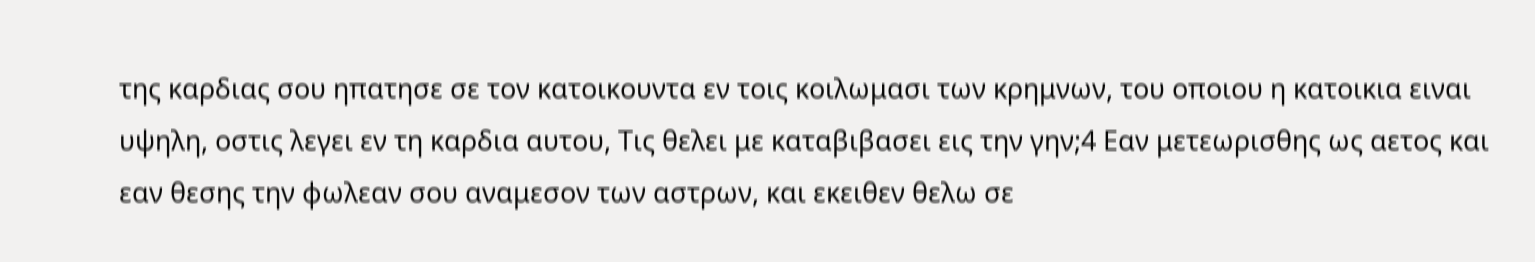της καρδιας σου ηπατησε σε τον κατοικουντα εν τοις κοιλωμασι των κρημνων, του οποιου η κατοικια ειναι υψηλη, οστις λεγει εν τη καρδια αυτου, Τις θελει με καταβιβασει εις την γην;4 Εαν μετεωρισθης ως αετος και εαν θεσης την φωλεαν σου αναμεσον των αστρων, και εκειθεν θελω σε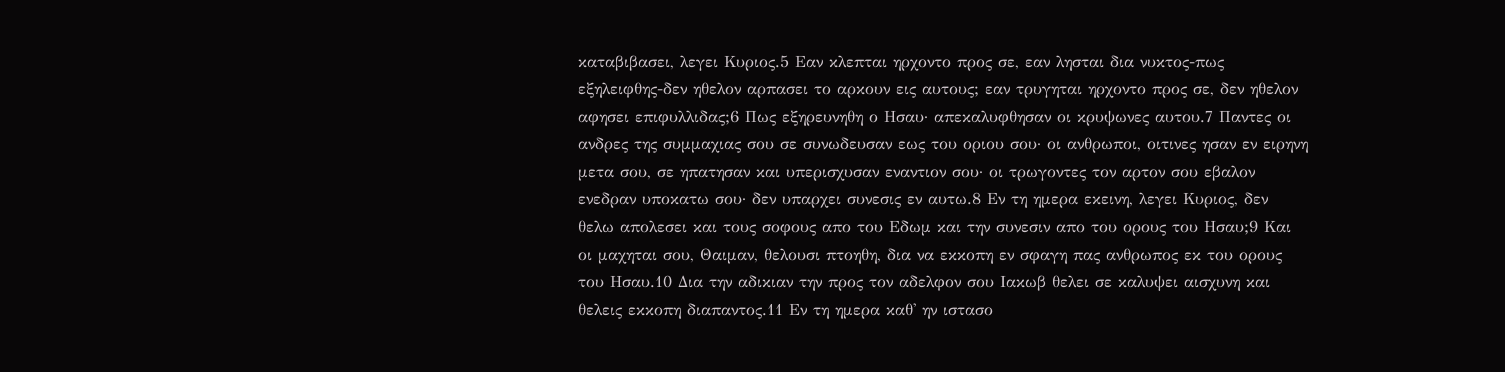καταβιβασει, λεγει Κυριος.5 Εαν κλεπται ηρχοντο προς σε, εαν λησται δια νυκτος-πως εξηλειφθης-δεν ηθελον αρπασει το αρκουν εις αυτους; εαν τρυγηται ηρχοντο προς σε, δεν ηθελον αφησει επιφυλλιδας;6 Πως εξηρευνηθη ο Ησαυ· απεκαλυφθησαν οι κρυψωνες αυτου.7 Παντες οι ανδρες της συμμαχιας σου σε συνωδευσαν εως του οριου σου· οι ανθρωποι, οιτινες ησαν εν ειρηνη μετα σου, σε ηπατησαν και υπερισχυσαν εναντιον σου· οι τρωγοντες τον αρτον σου εβαλον ενεδραν υποκατω σου· δεν υπαρχει συνεσις εν αυτω.8 Εν τη ημερα εκεινη, λεγει Κυριος, δεν θελω απολεσει και τους σοφους απο του Εδωμ και την συνεσιν απο του ορους του Ησαυ;9 Και οι μαχηται σου, Θαιμαν, θελουσι πτοηθη, δια να εκκοπη εν σφαγη πας ανθρωπος εκ του ορους του Ησαυ.10 Δια την αδικιαν την προς τον αδελφον σου Ιακωβ θελει σε καλυψει αισχυνη και θελεις εκκοπη διαπαντος.11 Εν τη ημερα καθ' ην ιστασο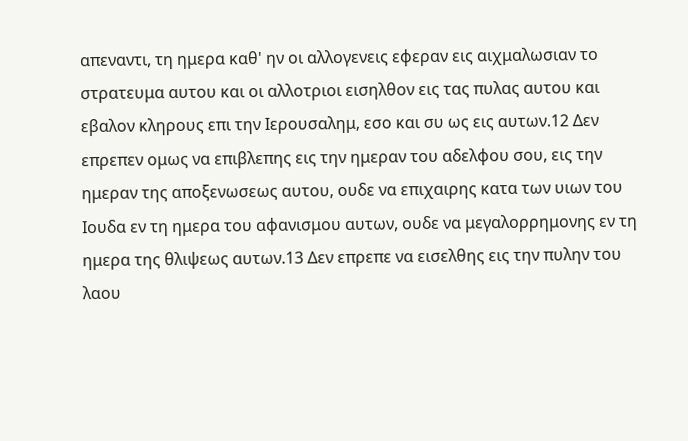απεναντι, τη ημερα καθ' ην οι αλλογενεις εφεραν εις αιχμαλωσιαν το στρατευμα αυτου και οι αλλοτριοι εισηλθον εις τας πυλας αυτου και εβαλον κληρους επι την Ιερουσαλημ, εσο και συ ως εις αυτων.12 Δεν επρεπεν ομως να επιβλεπης εις την ημεραν του αδελφου σου, εις την ημεραν της αποξενωσεως αυτου, ουδε να επιχαιρης κατα των υιων του Ιουδα εν τη ημερα του αφανισμου αυτων, ουδε να μεγαλορρημονης εν τη ημερα της θλιψεως αυτων.13 Δεν επρεπε να εισελθης εις την πυλην του λαου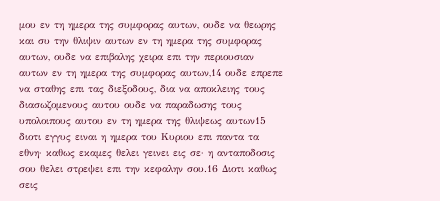μου εν τη ημερα της συμφορας αυτων, ουδε να θεωρης και συ την θλιψιν αυτων εν τη ημερα της συμφορας αυτων, ουδε να επιβαλης χειρα επι την περιουσιαν αυτων εν τη ημερα της συμφορας αυτων,14 ουδε επρεπε να σταθης επι τας διεξοδους, δια να αποκλειης τους διασωζομενους αυτου ουδε να παραδωσης τους υπολοιπους αυτου εν τη ημερα της θλιψεως αυτων15 διοτι εγγυς ειναι η ημερα του Κυριου επι παντα τα εθνη· καθως εκαμες θελει γεινει εις σε· η ανταποδοσις σου θελει στρεψει επι την κεφαλην σου.16 Διοτι καθως σεις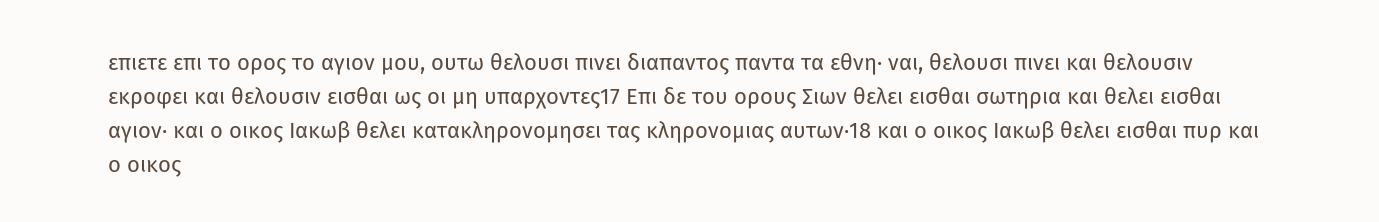επιετε επι το ορος το αγιον μου, ουτω θελουσι πινει διαπαντος παντα τα εθνη· ναι, θελουσι πινει και θελουσιν εκροφει και θελουσιν εισθαι ως οι μη υπαρχοντες17 Επι δε του ορους Σιων θελει εισθαι σωτηρια και θελει εισθαι αγιον· και ο οικος Ιακωβ θελει κατακληρονομησει τας κληρονομιας αυτων·18 και ο οικος Ιακωβ θελει εισθαι πυρ και ο οικος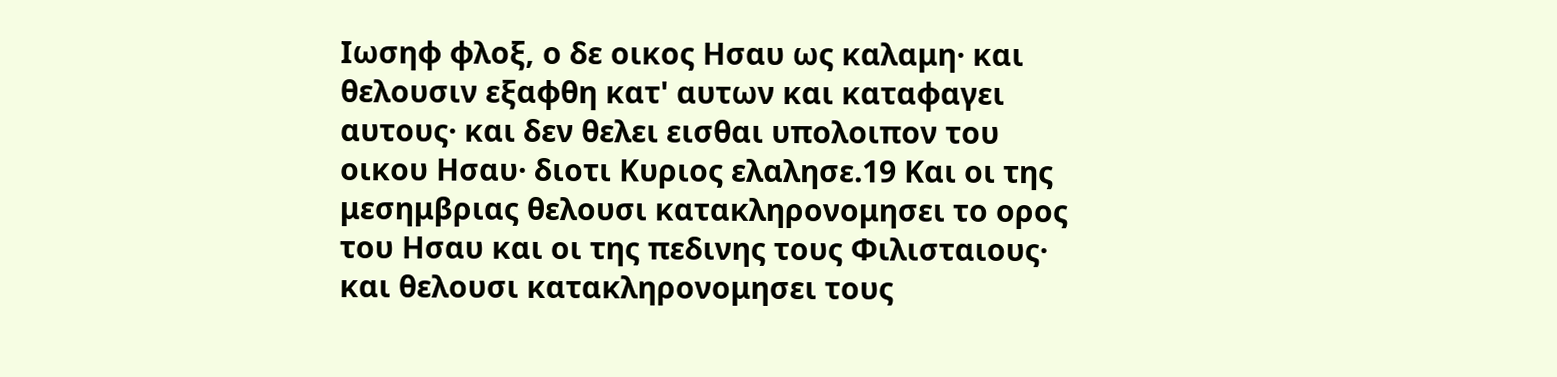Ιωσηφ φλοξ, ο δε οικος Ησαυ ως καλαμη· και θελουσιν εξαφθη κατ' αυτων και καταφαγει αυτους· και δεν θελει εισθαι υπολοιπον του οικου Ησαυ· διοτι Κυριος ελαλησε.19 Και οι της μεσημβριας θελουσι κατακληρονομησει το ορος του Ησαυ και οι της πεδινης τους Φιλισταιους· και θελουσι κατακληρονομησει τους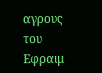αγρους του Εφραιμ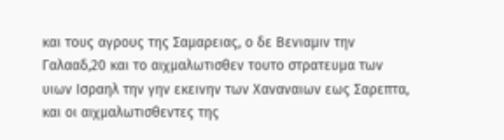και τους αγρους της Σαμαρειας, ο δε Βενιαμιν την Γαλααδ,20 και το αιχμαλωτισθεν τουτο στρατευμα των υιων Ισραηλ την γην εκεινην των Χαναναιων εως Σαρεπτα, και οι αιχμαλωτισθεντες της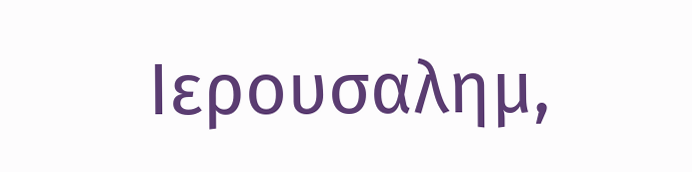Ιερουσαλημ,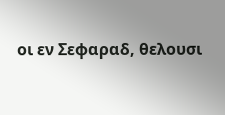οι εν Σεφαραδ, θελουσι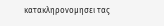κατακληρονομησει τας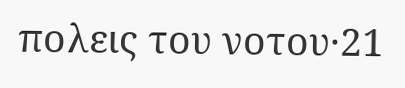πολεις του νοτου·21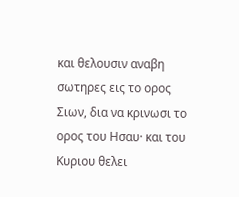και θελουσιν αναβη σωτηρες εις το ορος Σιων, δια να κρινωσι το ορος του Ησαυ· και του Κυριου θελει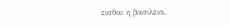εισθαι η βασιλεια.